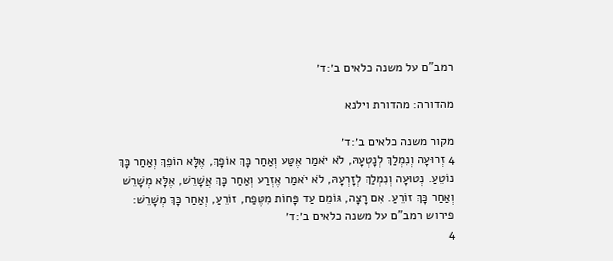רמב"ם על משנה כלאים ב׳:ד׳

מהדורה: מהדורת וילנא

מקור משנה כלאים ב׳:ד׳
4 זְרוּעָה וְנִמְלַךְ לְנָטְעָהּ, לֹא יֹאמַר אֶטַּע וְאַחַר כָּךְ אוֹפָךְ, אֶלָּא הוֹפֵךְ וְאַחַר כָּךְ נוֹטֵעַ. נְטוּעָה וְנִמְלַךְ לְזָרְעָהּ, לֹא יֹאמַר אֶזְרַע וְאַחַר כָּךְ אֲשָׁרֵשׁ, אֶלָּא מְשָׁרֵשׁ וְאַחַר כָּךְ זוֹרֵעַ. אִם רָצָה, גּוֹמֵם עַד פָּחוֹת מִטֶּפַח, זוֹרֵעַ, וְאַחַר כָּךְ מְשָׁרֵשׁ:
פירוש רמב"ם על משנה כלאים ב׳:ד׳
4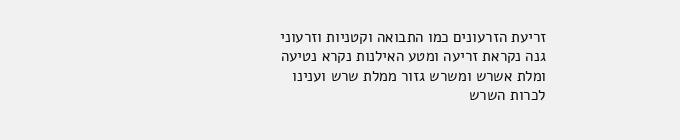זריעת הזרעונים כמו התבואה וקטניות וזרעוני גנה נקראת זריעה ומטע האילנות נקרא נטיעה ומלת אשרש ומשרש גזור ממלת שרש וענינו לכרות השרש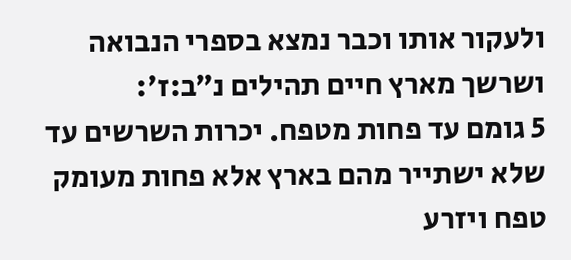ולעקור אותו וכבר נמצא בספרי הנבואה ושרשך מארץ חיים תהילים נ״ב:ז׳:
5 גומם עד פחות מטפח. יכרות השרשים עד שלא ישתייר מהם בארץ אלא פחות מעומק טפח ויזרע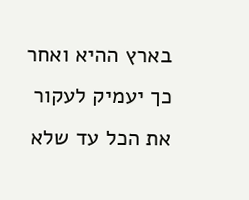בארץ ההיא ואחר כך יעמיק לעקור את הכל עד שלא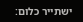ישתייר כלום: